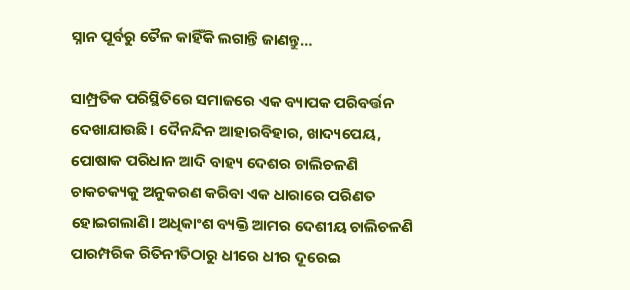ସ୍ନାନ ପୂର୍ବରୁ ତୈଳ କାହିଁକି ଲଗାନ୍ତି ଜାଣନ୍ତୁ…

ସାମ୍ପ୍ରତିକ ପରିସ୍ଥିତିରେ ସମାଜରେ ଏକ ବ୍ୟାପକ ପରିବର୍ତ୍ତନ ଦେଖାଯାଉଛି। ଦୈନନ୍ଦିନ ଆହାରବିହାର, ଖାଦ୍ୟପେୟ, ପୋଷାକ ପରିଧାନ ଆଦି ବାହ୍ୟ ଦେଶର ଚାଲିଚଳଣି ଚାକଚକ୍ୟକୁ ଅନୁକରଣ କରିବା ଏକ ଧାରାରେ ପରିଣତ ହୋଇଗଲାଣି। ଅଧିକାଂଶ ବ୍ୟକ୍ତି ଆମର ଦେଶୀୟ ଚାଲିଚଳଣି ପାରମ୍ପରିକ ରିତିନୀତିଠାରୁ ଧୀରେ ଧୀର ଦୂରେଇ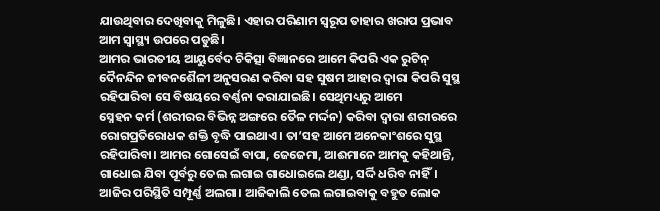ଯାଉଥିବାର ଦେଖିବାକୁ ମିଳୁଛି। ଏହାର ପରିଣାମ ସ୍ବରୂପ ତାହାର ଖରାପ ପ୍ରଭାବ ଆମ ସ୍ବାସ୍ଥ୍ୟ ଉପରେ ପଡୁଛି।
ଆମର ଭାରତୀୟ ଆୟୁର୍ବେଦ ଚିକିତ୍ସା ବିଜ୍ଞାନରେ ଆମେ କିପରି ଏକ ରୁଟିନ୍‌ ଦୈନନ୍ଦିନ ଜୀବନଶୈଳୀ ଅନୁସରଣ କରିବା ସହ ସୁଷମ ଆହାର ଦ୍ୱାରା କିପରି ସୁସ୍ଥ ରହିପାରିବା ସେ ବିଷୟରେ ବର୍ଣ୍ଣନା କରାଯାଇଛି। ସେଥିମଧ୍ୟରୁ ଆମେ
ସ୍ନେହନ କର୍ମ (ଶରୀରର ବିଭିନ୍ନ ଅଙ୍ଗରେ ତୈଳ ମର୍ଦ୍ଦନ) କରିବା ଦ୍ୱାରା ଶରୀରରେ ରୋଗପ୍ରତିରୋଧକ ଶକ୍ତି ବୃଦ୍ଧି ପାଇଥାଏ। ତା’ସହ ଆମେ ଅନେକାଂଶରେ ସୁସ୍ଥ ରହିପାରିବା। ଆମର ଗୋସେଇଁ ବାପା, ଜେଜେମା, ଆଈମାନେ ଆମକୁ କହିଥାନ୍ତି, ଗାଧୋଇ ଯିବା ପୂର୍ବରୁ ତେଲ ଲଗାଇ ଗାଧୋଇଲେ ଥଣ୍ଡା, ସର୍ଦ୍ଦି ଧରିବ ନାହିଁ। ଆଜିର ପରିସ୍ଥିତି ସମ୍ପୂର୍ଣ୍ଣ ଅଲଗା। ଆଜିକାଲି ତେଲ ଲଗାଇବାକୁ ବହୁତ ଲୋକ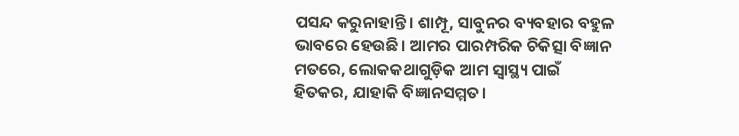ପସନ୍ଦ କରୁନାହାନ୍ତି। ଶାମ୍ପୂ, ସାବୁନର ବ୍ୟବହାର ବହୁଳ ଭାବରେ ହେଉଛି। ଆମର ପାରମ୍ପରିକ ଚିକିତ୍ସା ବିଜ୍ଞାନ ମତରେ, ଲୋକକଥାଗୁଡ଼ିକ ଆମ ସ୍ବାସ୍ଥ୍ୟ ପାଇଁ ହିତକର, ଯାହାକି ବିଜ୍ଞାନସମ୍ମତ।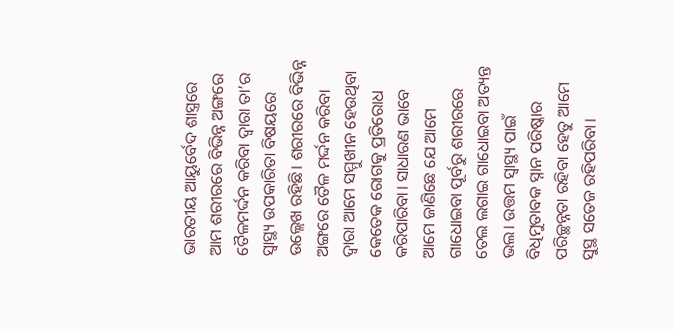ଭାରତୀୟ ଆୟୁର୍ବେଦ ଶାସ୍ତ୍ରରେ ଆମ ଶରୀରରେ ବିଭିନ୍ନ ଅଙ୍ଗରେ ତୈଳମର୍ଦ୍ଦନ କରିବା ଦ୍ୱାରା ତା’ର ସ୍ବାସ୍ଥ୍ୟ ଉପକାରିତା ବିଷୟରେ ଉଲ୍ଲେଖ ରହିଛି। ଶରୀରରେ ବିଭିନ୍ନ ଅଙ୍ଗରେ ତୈଳ ମର୍ଦ୍ଦନ କରିବା ଦ୍ୱାରା ଆମେ ସମ୍ମୁଖୀନ ହେଉଥିବା କେତେକ ରୋଗକୁ ପ୍ରତିରୋଧ କରିପାରିବା। ସାଧାରଣ ଭାବେ ଆମେ ଜାଣିଛେ ଯେ ଆମେ ଗାଧୋଇବା ପୂର୍ବରୁ ଶରୀରରେ ତେଲ ଲଗାଇ ଗାଧୋଇବା ଅତ୍ୟନ୍ତ ଭଲ। ଉତ୍ତମ ସ୍ବାସ୍ଥ୍ୟ ପାଇଁ ବିଧିମୁତାବକ ସ୍ନାନ ପରିଷ୍କାର ପରିଚ୍ଛନ୍ନତା ରହିବା ହେତୁ ଆମେ ସୁସ୍ଥ ସତେଜ ରହିପରିବା।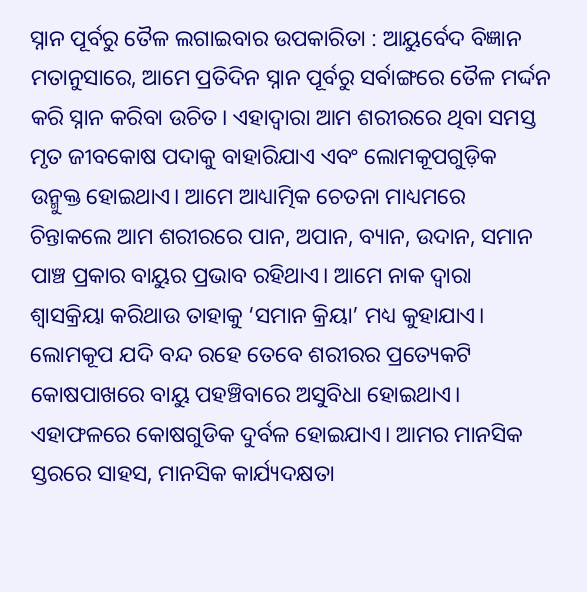ସ୍ନାନ ପୂର୍ବରୁ ତୈଳ ଲଗାଇବାର ଉପକାରିତା : ଆୟୁର୍ବେଦ ବିଜ୍ଞାନ ମତାନୁସାରେ, ଆମେ ପ୍ରତିଦିନ ସ୍ନାନ ପୂର୍ବରୁ ସର୍ବାଙ୍ଗରେ ତୈଳ ମର୍ଦ୍ଦନ କରି ସ୍ନାନ କରିବା ଉଚିତ। ଏହାଦ୍ୱାରା ଆମ ଶରୀରରେ ଥିବା ସମସ୍ତ ମୃତ ଜୀବକୋଷ ପଦାକୁ ବାହାରିଯାଏ ଏବଂ ଲୋମକୂପଗୁଡ଼ିକ ଉନ୍ମୁକ୍ତ ହୋଇଥାଏ। ଆମେ ଆଧ୍ୟାତ୍ମିକ ଚେତନା ମାଧ୍ୟମରେ ଚିନ୍ତାକଲେ ଆମ ଶରୀରରେ ପାନ, ଅପାନ, ବ୍ୟାନ, ଉଦାନ, ସମାନ ପାଞ୍ଚ ପ୍ରକାର ବାୟୁର ପ୍ରଭାବ ରହିଥାଏ। ଆମେ ନାକ ଦ୍ୱାରା ଶ୍ୱାସକ୍ରିୟା କରିଥାଉ ତାହାକୁ ‘ସମାନ କ୍ରିୟା’ ମଧ୍ୟ କୁହାଯାଏ। ଲୋମକୂପ ଯଦି ବନ୍ଦ ରହେ ତେବେ ଶରୀରର ପ୍ରତ୍ୟେକଟି କୋଷପାଖରେ ବାୟୁ ପହଞ୍ଚିବାରେ ଅସୁବିଧା ହୋଇଥାଏ। ଏହାଫଳରେ କୋଷଗୁଡିକ ଦୁର୍ବଳ ହୋଇଯାଏ। ଆମର ମାନସିକ ସ୍ତରରେ ସାହସ, ମାନସିକ କାର୍ଯ୍ୟଦକ୍ଷତା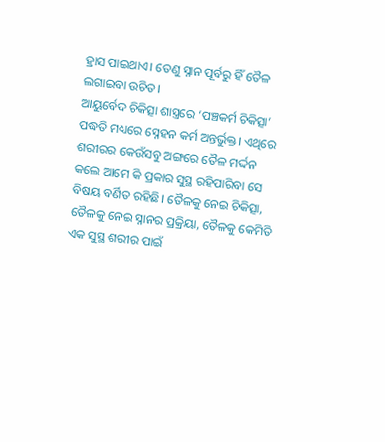ହ୍ରାସ ପାଇଥାଏ। ତେଣୁ ସ୍ନାନ ପୂର୍ବରୁ ହିଁ ତୈଳ ଲଗାଇବା ଉଚିତ।
ଆୟୁର୍ବେଦ ଚିକିତ୍ସା ଶାସ୍ତ୍ରରେ ‘ପଞ୍ଚକର୍ମ ଚିକିତ୍ସା’ ପଦ୍ଧତି ମଧ୍ୟରେ ସ୍ନେହନ କର୍ମ ଅନ୍ତର୍ଭୁକ୍ତ। ଏଥିରେ ଶରୀରର କେଉଁସବୁ ଅଙ୍ଗରେ ତୈଳ ମର୍ଦ୍ଦନ କଲେ ଆମେ କି ପ୍ରକାର ସୁସ୍ଥ ରହିପାରିବା ସେ ବିଷୟ ବର୍ଣିତ ରହିଛି। ତୈଳକୁ ନେଇ ଚିକିତ୍ସା, ତୈଳକୁ ନେଇ ସ୍ନାନର ପ୍ରକ୍ରିୟା, ତୈଳକୁ କେମିତି ଏକ ସୁସ୍ଥ ଶରୀର ପାଇଁ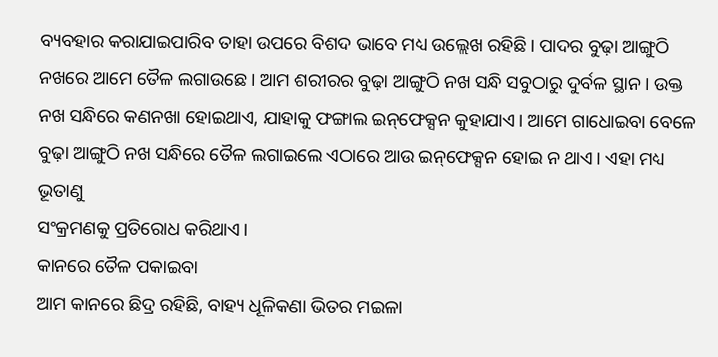ବ୍ୟବହାର କରାଯାଇପାରିବ ତାହା ଉପରେ ବିଶଦ ଭାବେ ମଧ୍ୟ ଉଲ୍ଲେଖ ରହିଛି। ପାଦର ବୁଢ଼ା ଆଙ୍ଗୁଠି ନଖରେ ଆମେ ତୈଳ ଲଗାଉଛେ। ଆମ ଶରୀରର ବୁଢ଼ା ଆଙ୍ଗୁଠି ନଖ ସନ୍ଧି ସବୁଠାରୁ ଦୁର୍ବଳ ସ୍ଥାନ। ଉକ୍ତ ନଖ ସନ୍ଧିରେ କଣନଖା ହୋଇଥାଏ, ଯାହାକୁ ଫଙ୍ଗାଲ ଇନ୍‌ଫେକ୍ସନ କୁହାଯାଏ। ଆମେ ଗାଧୋଇବା ବେଳେ ବୁଢ଼ା ଆଙ୍ଗୁଠି ନଖ ସନ୍ଧିରେ ତୈଳ ଲଗାଇଲେ ଏଠାରେ ଆଉ ଇନ୍‌ଫେକ୍ସନ ହୋଇ ନ ଥାଏ। ଏହା ମଧ୍ୟ ଭୂତାଣୁ
ସଂକ୍ରମଣକୁ ପ୍ରତିରୋଧ କରିଥାଏ।
କାନରେ ତୈଳ ପକାଇବା
ଆମ କାନରେ ଛିଦ୍ର ରହିଛି, ବାହ୍ୟ ଧୂଳିକଣା ଭିତର ମଇଳା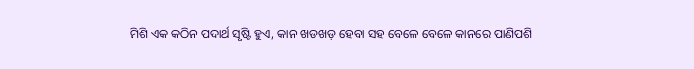ମିଶି ଏକ କଠିନ ପଦାର୍ଥ ସୃଷ୍ଟି ହୁଏ, କାନ ଖଡଖଡ଼ ହେବା ସହ ବେଳେ ବେଳେ କାନରେ ପାଣିପଶି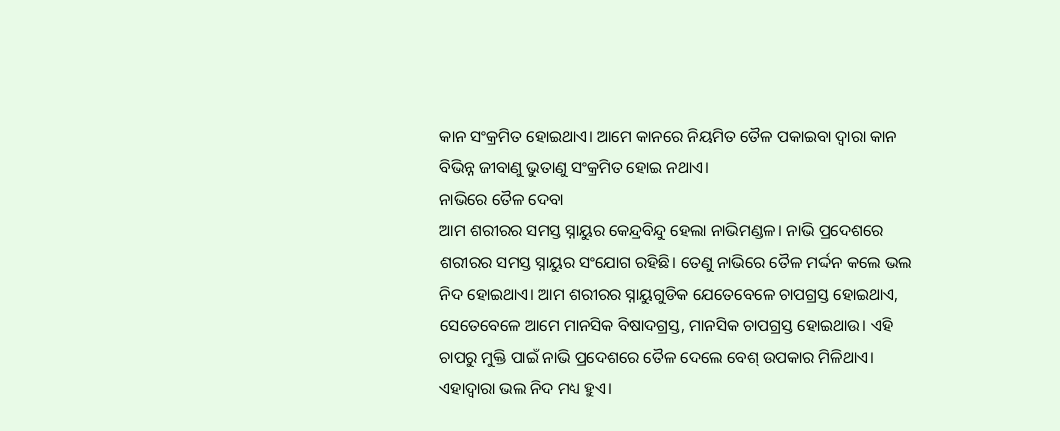କାନ ସଂକ୍ରମିତ ହୋଇଥାଏ। ଆମେ କାନରେ ନିୟମିତ ତୈଳ ପକାଇବା ଦ୍ୱାରା କାନ ବିଭିନ୍ନ ଜୀବାଣୁ ଭୁତାଣୁ ସଂକ୍ରମିତ ହୋଇ ନଥାଏ।
ନାଭିରେ ତୈଳ ଦେବା
ଆମ ଶରୀରର ସମସ୍ତ ସ୍ନାୟୁର କେନ୍ଦ୍ରବିନ୍ଦୁ ହେଲା ନାଭିମଣ୍ଡଳ। ନାଭି ପ୍ରଦେଶରେ ଶରୀରର ସମସ୍ତ ସ୍ନାୟୁର ସଂଯୋଗ ରହିଛି। ତେଣୁ ନାଭିରେ ତୈଳ ମର୍ଦ୍ଦନ କଲେ ଭଲ ନିଦ ହୋଇଥାଏ। ଆମ ଶରୀରର ସ୍ନାୟୁଗୁଡିକ ଯେତେବେଳେ ଚାପଗ୍ରସ୍ତ ହୋଇଥାଏ, ସେତେବେଳେ ଆମେ ମାନସିକ ବିଷାଦଗ୍ରସ୍ତ, ମାନସିକ ଚାପଗ୍ରସ୍ତ ହୋଇଥାଉ। ଏହି ଚାପରୁ ମୁକ୍ତି ପାଇଁ ନାଭି ପ୍ରଦେଶରେ ତୈଳ ଦେଲେ ବେଶ୍‌ ଉପକାର ମିଳିଥାଏ। ଏହାଦ୍ୱାରା ଭଲ ନିଦ ମଧ୍ୟ ହୁଏ।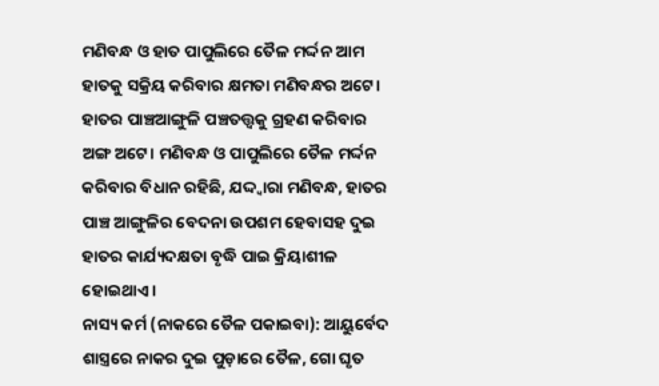ମଣିବନ୍ଧ ଓ ହାତ ପାପୁଲିରେ ତୈଳ ମର୍ଦ୍ଦନ ଆମ ହାତକୁ ସକ୍ରିୟ କରିବାର କ୍ଷମତା ମଣିବନ୍ଧର ଅଟେ। ହାତର ପାଞ୍ଚଆଙ୍ଗୁଳି ପଞ୍ଚତତ୍ତ୍ୱକୁ ଗ୍ରହଣ କରିବାର ଅଙ୍ଗ ଅଟେ। ମଣିବନ୍ଧ ଓ ପାପୁଲିରେ ତୈଳ ମର୍ଦ୍ଦନ କରିବାର ବିଧାନ ରହିଛି, ଯଦ୍ଦ୍ବାରା ମଣିବନ୍ଧ, ହାତର ପାଞ୍ଚ ଆଙ୍ଗୁଳିର ବେଦନା ଉପଶମ ହେବାସହ ଦୁଇ ହାତର କାର୍ଯ୍ୟଦକ୍ଷତା ବୃଦ୍ଧି ପାଇ କ୍ରିୟାଶୀଳ ହୋଇଥାଏ।
ନାସ୍ୟ କର୍ମ (ନାକରେ ତୈଳ ପକାଇବା): ଆୟୁର୍ବେଦ ଶାସ୍ତ୍ରରେ ନାକର ଦୁଇ ପୁଡ଼ାରେ ତୈଳ, ଗୋ ଘୃତ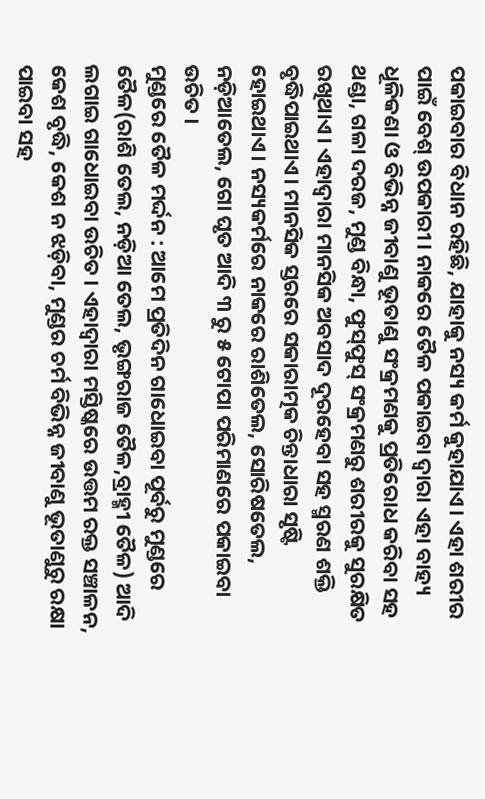ପକାଇବାର ବିଧାନ ରହିଛି, ଯାହାକୁ ନସ୍ୟ କର୍ମ କୁହାଯାଏ। ଏହା ଶରୀର ପାଇଁ ବେଶ୍‌ ଉପକାରୀ। ନାକରେ ତୈଳ ପକାଇବା ଦ୍ୱାରା ଏହା ବାହ୍ୟ ଧୂଳିକଣା ଓ ବିଭିନ୍ନ ଜୀବାଣୁ ଭୂତାଣୁ ସଂକ୍ରମଣକୁ ପ୍ରତିରୋଧ କରିବା ସହ ଥଣ୍ଡା, ଗଳା ଦରଜ, ମୁଣ୍ଡ ବିନ୍ଧା, ଫୁସ୍‌ଫୁସ୍‌ ସଂକ୍ରମଣରୁ ଶରୀରକୁ ସୁରକ୍ଷିତ ରଖିଥାଏ। ଏହାଦ୍ୱାରା ମାନସିକ ଅବସାଦ ଦୂରହେବା ସହ ସ୍ମରଣ ଶକ୍ତି ବୃଦ୍ଧିପାଇଥାଏ। ମାନସିକ ସ୍ତରରେ ସକାରାତ୍ମକ ଚିନ୍ତାଧାରା ସୃଷ୍ଟି ହୋଇଥାଏ। ନସ୍ୟକର୍ମରେ ନାକରେ ରାଶିତେଲ, ସୋରିଷତେଲ, ନଡ଼ିଆତେଲ, ଗୋ ଘୃତ ଆଦି ୩ ରୁ ୫ ଟୋପା ପରିମାଣରେ ପକାଇବା ଉଚିତ।
ମୁଣ୍ଡରେ ତୈଳ ମର୍ଦ୍ଦନ : ଆମେ ପ୍ରତିଦିନ ଗାଧୋଇବା ପୂର୍ବରୁ ମୁଣ୍ଡରେ ତୈଳ(ରାଶି ତେଲ, ନଡ଼ିଆ ତେଲ, ଭୃଙ୍ଗରାଜ ତୈଳ,ବ୍ରାହ୍ମୀ ତୈଳ) ଆଦି ଲଗାଇ ଗାଧୋଇବା ଉଚିତ। ଏହାଦ୍ୱାରା ମସ୍ତିଷ୍କରେ ଉତ୍ତମ ରକ୍ତ ସଞ୍ଚାଳନ, କେଶ ବୃଦ୍ଧି, କେଶ ନ ଝଡ଼ିବା, ମୁଣ୍ଡର ଚର୍ମ ବିଭିନ୍ନ ଜୀବାଣୁ ଭୂତାଣୁରୁ ରକ୍ଷା ପାଇବା ସହ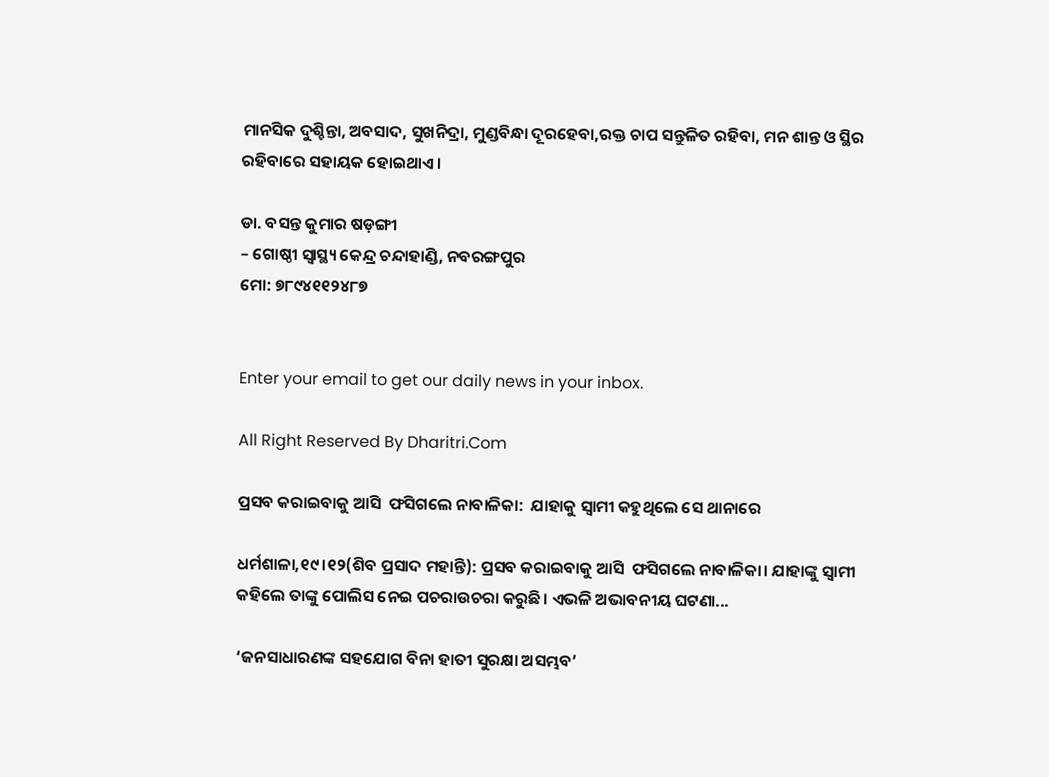ମାନସିକ ଦୁଶ୍ଚିନ୍ତା, ଅବସାଦ, ସୁଖନିଦ୍ରା, ମୁଣ୍ଡବିନ୍ଧା ଦୂରହେବା,ରକ୍ତ ଚାପ ସନ୍ତୁଳିତ ରହିବା, ମନ ଶାନ୍ତ ଓ ସ୍ଥିର ରହିବାରେ ସହାୟକ ହୋଇଥାଏ।

ଡା. ବସନ୍ତ କୁମାର ଷଡ଼ଙ୍ଗୀ
– ଗୋଷ୍ଠୀ ସ୍ବାସ୍ଥ୍ୟ କେନ୍ଦ୍ର ଚନ୍ଦାହାଣ୍ଡି, ନବରଙ୍ଗପୁର
ମୋ: ୭୮୯୪୧୧୨୪୮୭


Enter your email to get our daily news in your inbox.

All Right Reserved By Dharitri.Com

ପ୍ରସବ କରାଇବାକୁ ଆସି  ଫସିଗଲେ ନାବାଳିକା:  ଯାହାକୁ ସ୍ବାମୀ କହୁଥିଲେ ସେ ଥାନାରେ

ଧର୍ମଶାଳା,୧୯।୧୨(ଶିବ ପ୍ରସାଦ ମହାନ୍ତି): ପ୍ରସବ କରାଇବାକୁ ଆସି  ଫସିଗଲେ ନାବାଳିକା। ଯାହାଙ୍କୁ ସ୍ବାମୀ  କହିଲେ ତାଙ୍କୁ ପୋଲିସ ନେଇ ପଚରାଉଚରା କରୁଛି। ଏଭଳି ଅଭାବନୀୟ ଘଟଣା...

‘ଜନସାଧାରଣଙ୍କ ସହଯୋଗ ବିନା ହାତୀ ସୁରକ୍ଷା ଅସମ୍ଭବ’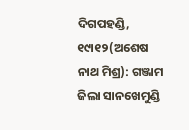ଦିଗପହଣ୍ଡି, ୧୯ା୧୨(ଅଶେଷ ନାଥ ମିଶ୍ର): ଗଞ୍ଜାମ ଜିଲା ସାନଖେମୁଣ୍ଡି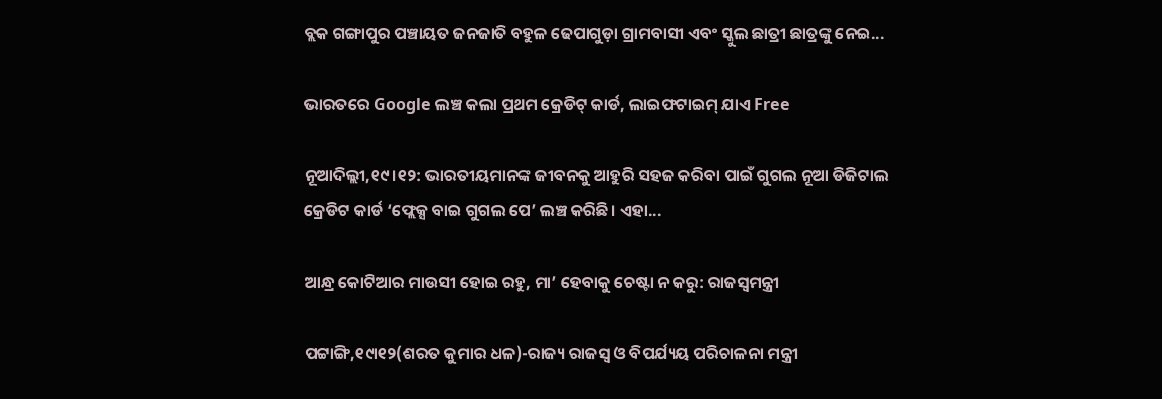ବ୍ଲକ ଗଙ୍ଗାପୁର ପଞ୍ଚାୟତ ଜନଜାତି ବହୁଳ ଢେପାଗୁଡ଼ା ଗ୍ରାମବାସୀ ଏବଂ ସ୍କୁଲ ଛାତ୍ରୀ ଛାତ୍ରଙ୍କୁ ନେଇ...

ଭାରତରେ Google ଲଞ୍ଚ କଲା ପ୍ରଥମ କ୍ରେଡିଟ୍‌ କାର୍ଡ, ଲାଇଫଟାଇମ୍‌ ଯାଏ Free

ନୂଆଦିଲ୍ଲୀ,୧୯।୧୨: ଭାରତୀୟମାନଙ୍କ ଜୀବନକୁ ଆହୁରି ସହଜ କରିବା ପାଇଁ ଗୁଗଲ ନୂଆ ଡିଜିଟାଲ କ୍ରେଡିଟ କାର୍ଡ ‘ଫ୍ଲେକ୍ସ ବାଇ ଗୁଗଲ ପେ’ ଲଞ୍ଚ କରିଛି। ଏହା...

ଆନ୍ଧ୍ର କୋଟିଆର ମାଉସୀ ହୋଇ ରହୁ, ମା’ ହେବାକୁ ଚେଷ୍ଟା ନ କରୁ: ରାଜସ୍ବମନ୍ତ୍ରୀ

ପଟ୍ଟାଙ୍ଗି,୧୯ା୧୨(ଶରତ କୁମାର ଧଳ)-ରାଜ୍ୟ ରାଜସ୍ବ ଓ ବିପର୍ଯ୍ୟୟ ପରିଚାଳନା ମନ୍ତ୍ରୀ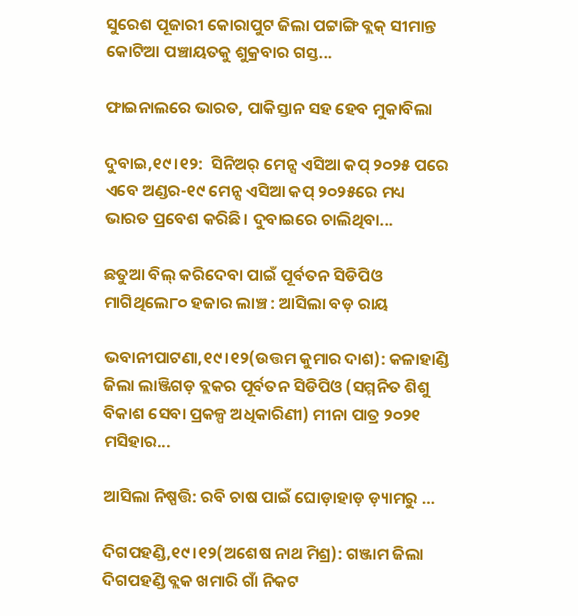ସୁରେଶ ପୂଜାରୀ କୋରାପୁଟ ଜିଲା ପଟ୍ଟାଙ୍ଗି ବ୍ଲକ୍‌ ସୀମାନ୍ତ କୋଟିଆ ପଞ୍ଚାୟତକୁ ଶୁକ୍ରବାର ଗସ୍ତ...

ଫାଇନାଲରେ ଭାରତ, ପାକିସ୍ତାନ ସହ ହେବ ମୁକାବିଲା

ଦୁବାଇ,୧୯।୧୨:  ସିନିଅର୍‌ ମେନ୍ସ ଏସିଆ କପ୍‌ ୨୦୨୫ ପରେ ଏବେ ଅଣ୍ଡର-୧୯ ମେନ୍ସ ଏସିଆ କପ୍‌ ୨୦୨୫ରେ ମଧ୍ୟ ଭାରତ ପ୍ରବେଶ କରିଛି। ଦୁବାଇରେ ଚାଲିଥିବା...

ଛତୁଆ ବିଲ୍‌ କରିଦେବା ପାଇଁ ପୂର୍ବତନ ସିଡିପିଓ ମାଗିଥିଲେ୮୦ ହଜାର ଲାଞ୍ଚ : ଆସିଲା ବଡ଼ ରାୟ

ଭବାନୀପାଟଣା,୧୯।୧୨(ଉତ୍ତମ କୁମାର ଦାଶ): କଳାହାଣ୍ଡି ଜିଲା ଲାଞ୍ଜିଗଡ଼ ବ୍ଲକର ପୂର୍ବତନ ସିଡିପିଓ (ସମ୍ମନିତ ଶିଶୁ ବିକାଶ ସେବା ପ୍ରକଳ୍ପ ଅଧିକାରିଣୀ) ମୀନା ପାତ୍ର ୨୦୨୧ ମସିହାର...

ଆସିଲା ନିଷ୍ପତ୍ତି: ରବି ଚାଷ ପାଇଁ ଘୋଡ଼ାହାଡ଼ ଡ଼୍ୟାମରୁ …

ଦିଗପହଣ୍ଡି,୧୯।୧୨(ଅଶେଷ ନାଥ ମିଶ୍ର): ଗଞ୍ଜାମ ଜିଲା ଦିଗପହଣ୍ଡି ବ୍ଲକ ଖମାରି ଗାଁ ନିକଟ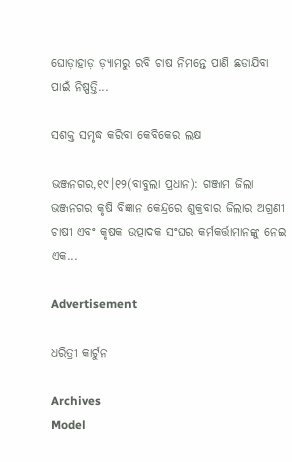ଘୋଡ଼ାହାଡ଼ ଡ଼୍ୟାମରୁ ରବି ଚାଷ ନିମନ୍ତେ ପାଣି ଛଡାଯିବା ପାଇଁ ନିଷ୍ପତ୍ତି...

ସଶକ୍ତ ସମୃଦ୍ଧ କରିବା କେବିକେର ଲକ୍ଷ

ଭଞ୍ଜନଗର,୧୯।୧୨(ବାବୁଲା ପ୍ରଧାନ): ଗଞ୍ଜାମ ଜିଲା ଭଞ୍ଜନଗର କୃଷି ବିଜ୍ଞାନ କେନ୍ଦ୍ରରେ ଶୁକ୍ରବାର ଜିଲାର ଅଗ୍ରଣୀ ଚାଷୀ ଏବଂ କୃଷକ ଉତ୍ପାଦକ ସଂଘର କର୍ମକର୍ତ୍ତାମାନଙ୍କୁ ନେଇ ଏକ...

Advertisement

ଧରିତ୍ରୀ କାର୍ଟୁନ

Archives
Model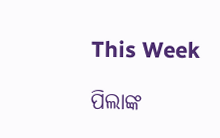This Week

ପିଲାଙ୍କ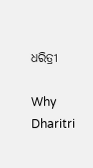ଧରିତ୍ରୀ

Why Dharitri